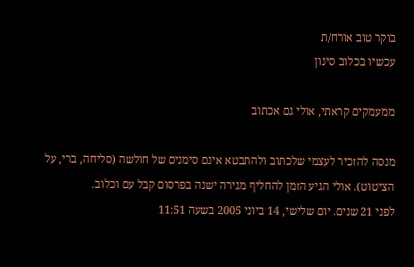בוקר טוב אורח/ת
עכשיו בכלוב סינון

ממעמקים קראתי, אולי גם אכתוב

מנסה להזכיר לעצמי שלכתוב ולהתבטא אינם סימנים של חולשה (סליחה, ברי, על הציטוט). אולי הגיע הזמן להחליף מגירה ישנה בפרסום קבל עם וכלוב.
לפני 21 שנים. יום שלישי, 14 ביוני 2005 בשעה 11:51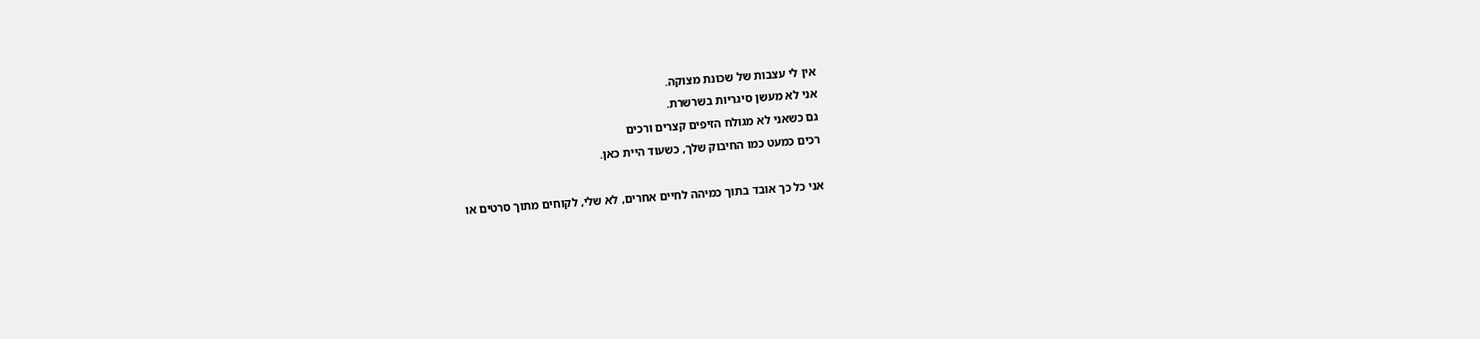אין לי עצבות של שכונת מצוקה.
אני לא מעשן סיגריות בשרשרת.
גם כשאני לא מגולח הזיפים קצרים ורכים
רכים כמעט כמו החיבוק שלך, כשעוד היית כאן.

אני כל כך אובד בתוך כמיהה לחיים אחרים, לא שלי, לקוחים מתוך סרטים או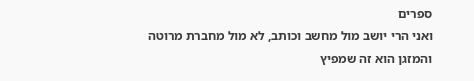ספרים
ואני הרי יושב מול מחשב וכותב, לא מול מחברת מרוטה
והמזגן הוא זה שמפיץ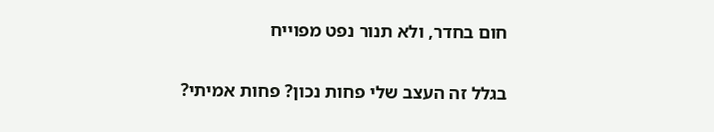חום בחדר, ולא תנור נפט מפוייח

בגלל זה העצב שלי פחות נכון? פחות אמיתי?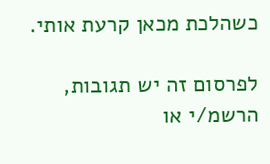כשהלכת מכאן קרעת אותי.

לפרסום זה יש תגובות, הרשמ/י או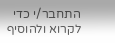התחבר/י כדי לקרוא ולהוסיף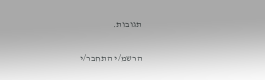תגובות.

הרשמ/י התחבר/י